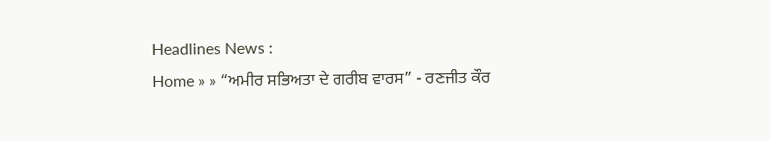Headlines News :
Home » » “ਅਮੀਰ ਸਭਿਅਤਾ ਦੇ ਗਰੀਬ ਵਾਰਸ” - ਰਣਜੀਤ ਕੌਰ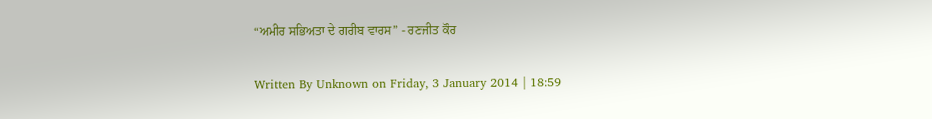“ਅਮੀਰ ਸਭਿਅਤਾ ਦੇ ਗਰੀਬ ਵਾਰਸ” - ਰਣਜੀਤ ਕੌਰ

Written By Unknown on Friday, 3 January 2014 | 18:59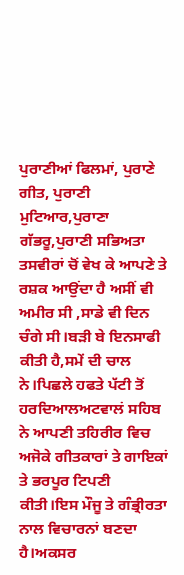ਪੁਰਾਣੀਆਂ ਫਿਲਮਾਂ, ਪੁਰਾਣੇ ਗੀਤ, ਪੁਰਾਣੀ ਮੁਟਿਆਰ,ਪੁਰਾਣਾ ਗੱਭਰੂ,ਪੁਰਾਣੀ ਸਭਿਅਤਾ ਤਸਵੀਰਾਂ ਚੋਂ ਵੇਖ ਕੇ ਆਪਣੇ ਤੇ ਰਸ਼ਕ ਆਉਂਦਾ ਹੈ ਅਸੀਂ ਵੀ ਅਮੀਰ ਸੀ ,ਸਾਡੇ ਵੀ ਦਿਨ ਚੰਗੇ ਸੀ।ਬੜੀ ਬੇ ਇਨਸਾਫੀ ਕੀਤੀ ਹੈ,ਸਮੇਂ ਦੀ ਚਾਲ ਨੇ।ਪਿਛਲੇ ਹਫਤੇ ਪੱਟੀ ਤੋਂ ਹਰਦਿਆਲਅਟਵਾਲਂ ਸਹਿਬ ਨੇ ਆਪਣੀ ਤਹਿਰੀਰ ਵਿਚ ਅਜੋਕੇ ਗੀਤਕਾਰਾਂ ਤੇ ਗਾਇਕਾਂ ਤੇ ਭਰਪੂਰ ਟਿਪਣੀ ਕੀਤੀ।ਇਸ ਮੌਜੂ ਤੇ ਗੰਭ੍ਰੀਰਤਾ ਨਾਲ ਵਿਚਾਰਨਾਂ ਬਣਦਾ ਹੈ।ਅਕਸਰ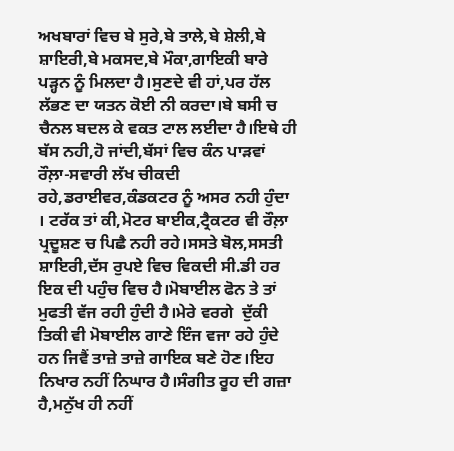ਅਖਬਾਰਾਂ ਵਿਚ ਬੇ ਸੁਰੇ,ਬੇ ਤਾਲੇ,ਬੇ ਸ਼ੇਲੀ,ਬੇ ਸ਼ਾਇਰੀ,ਬੇ ਮਕਸਦ,ਬੇ ਮੌਕਾ,ਗਾਇਕੀ ਬਾਰੇ ਪੜ੍ਹਨ ਨੂੰ ਮਿਲਦਾ ਹੈ।ਸੁਣਦੇ ਵੀ ਹਾਂ,ਪਰ ਹੱਲ ਲੱਭਣ ਦਾ ਯਤਨ ਕੋਈ ਨੀ ਕਰਦਾ।ਬੇ ਬਸੀ ਚ ਚੈਨਲ ਬਦਲ ਕੇ ਵਕਤ ਟਾਲ ਲਈਦਾ ਹੈ।ਇਥੇ ਹੀ ਬੱਸ ਨਹੀ,ਹੋ ਜਾਂਦੀ,ਬੱਸਾਂ ਵਿਚ ਕੰਨ ਪਾੜਵਾਂ ਰੌਲ਼ਾ-ਸਵਾਰੀ ਲੱਖ ਚੀਕਦੀ ਰਹੇ,ਡਰਾਈਵਰ,ਕੰਡਕਟਰ ਨੂੰ ਅਸਰ ਨਹੀ ਹੁੰਦਾ । ਟਰੱਕ ਤਾਂ ਕੀ,ਮੋਟਰ ਬਾਈਕ,ਟ੍ਰੈਕਟਰ ਵੀ ਰੌਲ਼ਾ ਪ੍ਰਦੂਸ਼ਣ ਚ ਪਿਛੈ ਨਹੀ ਰਹੇ।ਸਸਤੇ ਬੋਲ,ਸਸਤੀ ਸ਼ਾਇਰੀ,ਦੱਸ ਰੁਪਏ ਵਿਚ ਵਿਕਦੀ ਸੀ.ਡੀ ਹਰ ਇਕ ਦੀ ਪਹੁੰਚ ਵਿਚ ਹੈ।ਮੋਬਾਈਲ ਫੋਨ ਤੇ ਤਾਂ ਮੁਫਤੀ ਵੱਜ ਰਹੀ ਹੁੰਦੀ ਹੈ।ਮੇਰੇ ਵਰਗੇ  ਦੁੱਕੀ ਤਿਕੀ ਵੀ ਮੋਬਾਈਲ ਗਾਣੇ ਇੰਜ ਵਜਾ ਰਹੇ ਹੁੰਦੇ ਹਨ ਜਿਵੈਂ ਤਾਜ਼ੇ ਤਾਜ਼ੇ ਗਾਇਕ ਬਣੇ ਹੋਣ।ਇਹ ਨਿਖਾਰ ਨਹੀਂ ਨਿਘਾਰ ਹੈ।ਸੰਗੀਤ ਰੂਹ ਦੀ ਗਜ਼ਾ ਹੈ,ਮਨੁੱਖ ਹੀ ਨਹੀਂ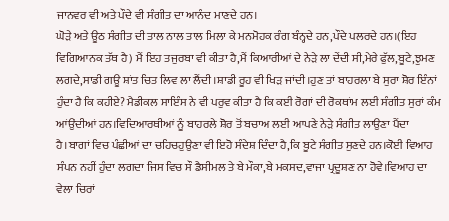ਜਾਨਵਰ ਵੀ ਅਤੇ ਪੌਦੇ ਵੀ ਸੰਗੀਤ ਦਾ ਆਨੰਦ ਮਾਣਦੇ ਹਨ।
ਘੋੜੇ ਅਤੇ ਊਠ ਸੰਗੀਤ ਦੀ ਤਾਲ ਨਾਲ ਤਾਲ ਮਿਲਾ ਕੇ ਮਨਮੋਹਕ ਰੰਗ ਬੰਨ੍ਹਦੇ ਹਨ,ਪੌਦੇ ਪਲਰਦੇ ਹਨ।(ਇਹ ਵਿਗਿਆਨਕ ਤੱਥ ਹੈ) ਮੈਂ ਇਹ ਤਜੁਰਬਾ ਵੀ ਕੀਤਾ ਹੈ,ਮੈਂ ਕਿਆਰੀਆਂ ਦੇ ਨੇੜੇ ਲਾ ਦੇਂਦੀ ਸੀ,ਮੇਰੇ ਫੁੱਲ,ਬੂਟੇ,ਝੁਮਣ ਲਗਦੇ,ਸਾਡੀ ਗਊ ਸ਼ਾਂਤ ਚਿਤ ਲਿਵ ਲਾ ਲੈਂਦੀ।ਸ਼ਾਡੀ ਰੂਹ ਵੀ ਖਿੜ ਜਾਂਦੀ।ਹੁਣ ਤਾਂ ਬਾਹਰਲਾ ਬੇ ਸੁਰਾ ਸ਼ੋਰ ਇੰਨਾਂ ਹੁੰਦਾ ਹੈ ਕਿ ਕਹੀਏ? ਮੈਡੀਕਲ ਸਾਇੰਸ ਨੇ ਵੀ ਪਰੁਵ ਕੀਤਾ ਹੈ ਕਿ ਕਈ ਰੋਗਾਂ ਦੀ ਰੋਕਥਾਂਮ ਲਈ ਸੰਗੀਤ ਸੁਰਾਂ ਕੰਮ ਆਂਉਂਦੀਆਂ ਹਨ।ਵਿਦਿਆਰਥੀਆਂ ਨੂੰ ਬਾਹਰਲੇ ਸ਼ੋਰ ਤੋਂ ਬਚਾਅ ਲਈ ਆਪਣੇ ਨੇੜੇ ਸੰਗੀਤ ਲਾਉਣਾ ਪੈਂਦਾ ਹੈ।ਬਾਗਾਂ ਵਿਚ ਪੰਛੀਆਂ ਦਾ ਚਹਿਚਹੁਉਣਾ ਵੀ ਇਹੋ ਸੰਦੇਸ਼ ਦਿੰਦਾ ਹੈ,ਕਿ ਬੂਟੇ ਸੰਗੀਤ ਸੁਣਦੇ ਹਨ।ਕੋਈ ਵਿਆਹ ਸੰਪਨ ਨਹੀਂ ਹੁੰਦਾ ਲਗਦਾ ਜਿਸ ਵਿਚ ਸੌ ਡੈਸੀਮਲ ਤੇ ਬੇ ਮੌਕਾ,ਬੇ ਮਕਸਦ,ਵਾਜਾ ਪ੍ਰਦੂਸ਼ਣ ਨਾ ਹੋਵੇ।ਵਿਆਹ ਦਾ ਵੇਲਾ ਚਿਰਾਂ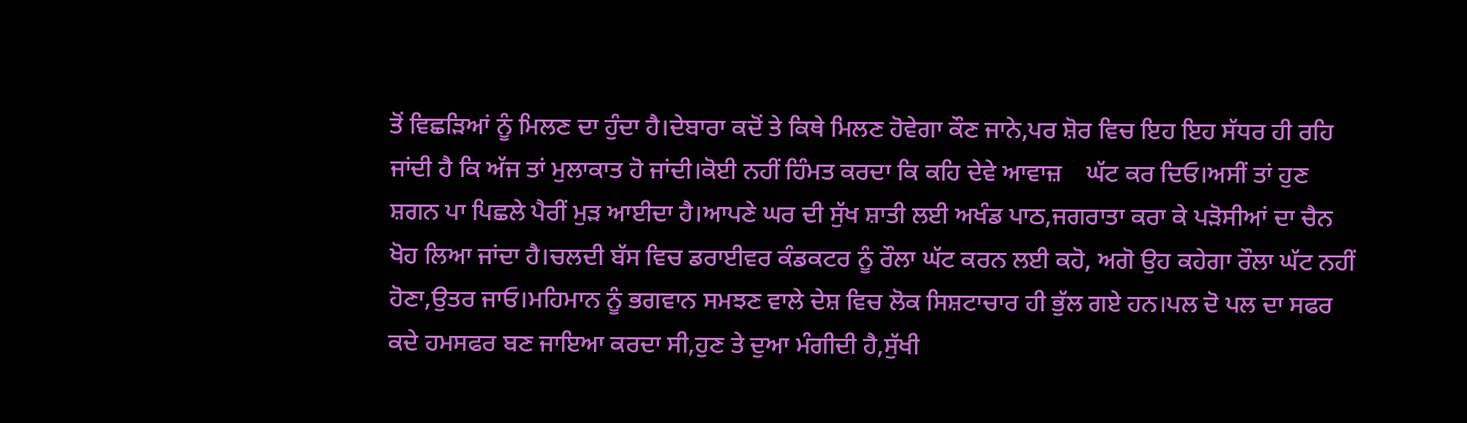ਤੋਂ ਵਿਛੜਿਆਂ ਨੂੰ ਮਿਲਣ ਦਾ ਹੁੰਦਾ ਹੈ।ਦੇਬਾਰਾ ਕਦੋਂ ਤੇ ਕਿਥੇ ਮਿਲਣ ਹੋਵੇਗਾ ਕੌਣ ਜਾਨੇ,ਪਰ ਸ਼ੋਰ ਵਿਚ ਇਹ ਇਹ ਸੱਧਰ ਹੀ ਰਹਿ ਜਾਂਦੀ ਹੈ ਕਿ ਅੱਜ ਤਾਂ ਮੁਲਾਕਾਤ ਹੋ ਜਾਂਦੀ।ਕੋਈ ਨਹੀਂ ਹਿੰਮਤ ਕਰਦਾ ਕਿ ਕਹਿ ਦੇਵੇ ਆਵਾਜ਼    ਘੱਟ ਕਰ ਦਿਓ।ਅਸੀਂ ਤਾਂ ਹੁਣ ਸ਼ਗਨ ਪਾ ਪਿਛਲੇ ਪੈਰੀਂ ਮੁੜ ਆਈਦਾ ਹੈ।ਆਪਣੇ ਘਰ ਦੀ ਸੁੱਖ ਸ਼ਾਤੀ ਲਈ ਅਖੰਡ ਪਾਠ,ਜਗਰਾਤਾ ਕਰਾ ਕੇ ਪੜੋਸੀਆਂ ਦਾ ਚੈਨ ਖੋਹ ਲਿਆ ਜਾਂਦਾ ਹੈ।ਚਲਦੀ ਬੱਸ ਵਿਚ ਡਰਾਈਵਰ ਕੰਡਕਟਰ ਨੂੰ ਰੌਲਾ ਘੱਟ ਕਰਨ ਲਈ ਕਹੋ, ਅਗੋ ਉਹ ਕਹੇਗਾ ਰੌਲਾ ਘੱਟ ਨਹੀਂ ਹੋਣਾ,ਉਤਰ ਜਾਓ।ਮਹਿਮਾਨ ਨੂੰ ਭਗਵਾਨ ਸਮਝਣ ਵਾਲੇ ਦੇਸ਼ ਵਿਚ ਲੋਕ ਸਿਸ਼ਟਾਚਾਰ ਹੀ ਭੁੱਲ ਗਏ ਹਨ।ਪਲ ਦੋ ਪਲ ਦਾ ਸਫਰ ਕਦੇ ਹਮਸਫਰ ਬਣ ਜਾਇਆ ਕਰਦਾ ਸੀ,ਹੁਣ ਤੇ ਦੁਆ ਮੰਗੀਦੀ ਹੈ,ਸੁੱਖੀ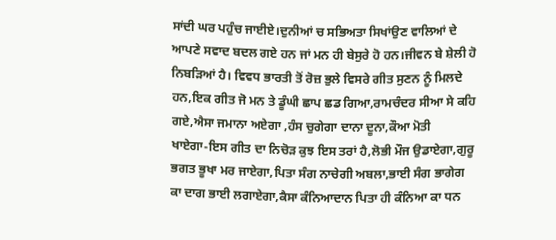ਸਾਂਦੀ ਘਰ ਪਹੁੰਚ ਜਾਈਏ।ਦੁਨੀਆਂ ਚ ਸਭਿਅਤਾ ਸਿਖਾਂਉਣ ਵਾਲਿਆਂ ਦੇ ਆਪਣੇ ਸਵਾਦ ਬਦਲ ਗਏ ਹਨ ਜਾਂ ਮਨ ਹੀ ਬੇਸੁਰੇ ਹੋ ਹਨ।ਜੀਵਨ ਬੇ ਸ਼ੇਲੀ ਹੋ ਨਿਬੜਿਆਂ ਹੈ। ਵਿਵਧ ਭਾਰਤੀ ਤੋਂ ਰੋਜ਼ ਭੁਲੇ ਵਿਸਰੇ ਗੀਤ ਸੁਣਨ ਨੂੰ ਮਿਲਦੇ ਹਨ,ਇਕ ਗੀਤ ਜੋ ਮਨ ਤੇ ਡੂੰਘੀ ਛਾਪ ਛਡ ਗਿਆ,ਰਾਮਚੰਦਰ ਸੀਆ ਸੇ ਕਹਿ ਗਏ,ਐਸਾ ਜਮਾਨਾ ਅਏਗਾ ,ਹੰਸ ਚੁਗੇਗਾ ਦਾਨਾ ਦੂਨਾ,ਕੌਆ ਮੋਤੀ     ਖਾਏਗਾ-ਇਸ ਗੀਤ ਦਾ ਨਿਚੋੜ ਕੁਝ ਇਸ ਤਰਾਂ ਹੈ,ਲੋਭੀ ਮੌਜ ਉਡਾਏਗਾ,ਗੁਰੂ ਭਗਤ ਭੂਖਾ ਮਰ ਜਾਏਗਾ,ਪਿਤਾ ਸੰਗ ਨਾਚੇਗੀ ਅਬਲਾ,ਭਾਈ ਸੰਗ ਭਾਗੇਗ ਕਾ ਦਾਗ ਭਾਈ ਲਗਾਏਗਾ,ਕੈਸਾ ਕੰਨਿਆਦਾਨ ਪਿਤਾ ਹੀ ਕੰਨਿਆ ਕਾ ਧਨ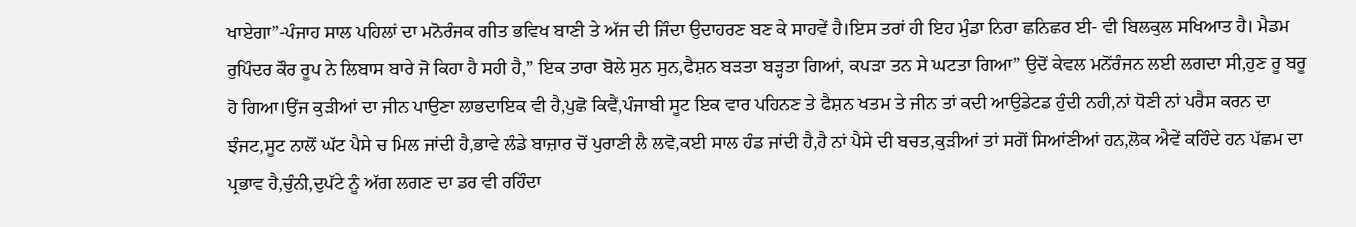ਖਾਏਗਾ”-ਪੰਜਾਹ ਸਾਲ ਪਹਿਲਾਂ ਦਾ ਮਨੋਰੰਜਕ ਗੀਤ ਭਵਿਖ ਬਾਣੀ ਤੇ ਅੱਜ ਦੀ ਜਿੰਦਾ ਉਦਾਹਰਣ ਬਣ ਕੇ ਸਾਹਵੇਂ ਹੈ।ਇਸ ਤਰਾਂ ਹੀ ਇਹ ਮੁੰਡਾ ਨਿਰਾ ਛਨਿਛਰ ਈ- ਵੀ ਬਿਲਕੁਲ ਸਖਿਆਤ ਹੈ। ਮੈਡਮ ਰੁਪਿੰਦਰ ਕੌਰ ਰੂਪ ਨੇ ਲਿਬਾਸ ਬਾਰੇ ਜੋ ਕਿਹਾ ਹੈ ਸਹੀ ਹੈ,” ਇਕ ਤਾਰਾ ਬੋਲੇ ਸੁਨ ਸੁਨ,ਫੈਸ਼ਨ ਬੜਤਾ ਬੜ੍ਹਤਾ ਗਿਆਂ, ਕਪੜਾ ਤਨ ਸੇ ਘਟਤਾ ਗਿਆ” ਉਦੋਂ ਕੇਵਲ ਮਨੋਂਰੰਜਨ ਲਈ ਲਗਦਾ ਸੀ,ਹੁਣ ਰੂ ਬਰੂ ਹੋ ਗਿਆ।ਉਂਜ ਕੁੜੀਆਂ ਦਾ ਜੀਨ ਪਾਉਣਾ ਲਾਭਦਾਇਕ ਵੀ ਹੈ,ਪੁਛੋ ਕਿਵੈਂ,ਪੰਜਾਬੀ ਸੂਟ ਇਕ ਵਾਰ ਪਹਿਨਣ ਤੇ ਫੈਸ਼ਨ ਖਤਮ ਤੇ ਜੀਨ ਤਾਂ ਕਦੀ ਆਉਡੇਟਡ ਹੁੰਦੀ ਨਹੀ,ਨਾਂ ਧੋਣੀ ਨਾਂ ਪਰੈਸ ਕਰਨ ਦਾ ਝੰਜਟ,ਸੂਟ ਨਾਲੋਂ ਘੱਟ ਪੈਸੇ ਚ ਮਿਲ ਜਾਂਦੀ ਹੈ,ਭਾਵੇ ਲੰਡੇ ਬਾਜ਼ਾਰ ਚੋਂ ਪੁਰਾਣੀ ਲੈ ਲਵੋ,ਕਈ ਸਾਲ ਹੰਡ ਜਾਂਦੀ ਹੈ,ਹੈ ਨਾਂ ਪੈਸੇ ਦੀ ਬਚਤ,ਕੁੜੀਆਂ ਤਾਂ ਸਗੋਂ ਸਿਆਂਣੀਆਂ ਹਨ,ਲੋਕ ਐਵੇਂ ਕਹਿੰਦੇ ਹਨ ਪੱਛਮ ਦਾ ਪ੍ਰਭਾਵ ਹੈ,ਚੁੰਨੀ,ਦੁਪੱਟੇ ਨੂੰ ਅੱਗ ਲਗਣ ਦਾ ਡਰ ਵੀ ਰਹਿੰਦਾ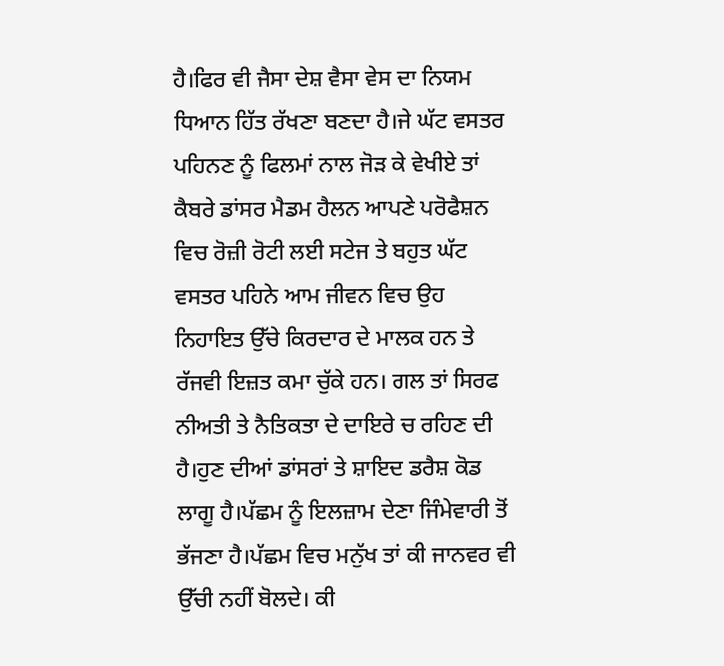ਹੈ।ਫਿਰ ਵੀ ਜੈਸਾ ਦੇਸ਼ ਵੈਸਾ ਵੇਸ ਦਾ ਨਿਯਮ ਧਿਆਨ ਹਿੱਤ ਰੱਖਣਾ ਬਣਦਾ ਹੈ।ਜੇ ਘੱਟ ਵਸਤਰ ਪਹਿਨਣ ਨੂੰ ਫਿਲਮਾਂ ਨਾਲ ਜੋੜ ਕੇ ਵੇਖੀਏ ਤਾਂ ਕੈਬਰੇ ਡਾਂਸਰ ਮੈਡਮ ਹੈਲਨ ਆਪਣੇ ਪਰੋਫੈਸ਼ਨ ਵਿਚ ਰੋਜ਼ੀ ਰੋਟੀ ਲਈ ਸਟੇਜ ਤੇ ਬਹੁਤ ਘੱਟ ਵਸਤਰ ਪਹਿਨੇ ਆਮ ਜੀਵਨ ਵਿਚ ਉਹ ਨਿਹਾਇਤ ਉੱਚੇ ਕਿਰਦਾਰ ਦੇ ਮਾਲਕ ਹਨ ਤੇ ਰੱਜਵੀ ਇਜ਼ਤ ਕਮਾ ਚੁੱਕੇ ਹਨ। ਗਲ ਤਾਂ ਸਿਰਫ ਨੀਅਤੀ ਤੇ ਨੈਤਿਕਤਾ ਦੇ ਦਾਇਰੇ ਚ ਰਹਿਣ ਦੀ ਹੈ।ਹੁਣ ਦੀਆਂ ਡਾਂਸਰਾਂ ਤੇ ਸ਼ਾਇਦ ਡਰੈਸ਼ ਕੋਡ ਲਾਗੂ ਹੈ।ਪੱਛਮ ਨੂੰ ਇਲਜ਼ਾਮ ਦੇਣਾ ਜਿੰਮੇਵਾਰੀ ਤੋਂ ਭੱਜਣਾ ਹੈ।ਪੱਛਮ ਵਿਚ ਮਨੁੱਖ ਤਾਂ ਕੀ ਜਾਨਵਰ ਵੀ ਉੱਚੀ ਨਹੀਂ ਬੋਲਦੇ। ਕੀ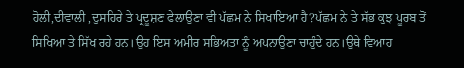ਹੋਲੀ,ਦੀਵਾਲੀ ,ਦੁਸਹਿਰੇ ਤੇ ਪ੍ਰਦੂਸ਼ਣ ਫੇਲਾਉਣਾ ਵੀ ਪੱਛਮ ਨੇ ਸਿਖਾਇਆ ਹੈ?ਪੱਛਮ ਨੇ ਤੇ ਸੱਭ ਕੁਝ ਪੂਰਬ ਤੋਂ ਸਿਖਿਆ ਤੇ ਸਿੱਖ ਰਹੇ ਹਨ।ਉਹ ਇਸ ਅਮੀਰ ਸਭਿਅਤਾ ਨੂੰ ਅਪਨਾਉਣਾ ਚਾਹੁੰਦੇ ਹਨ।ਉਥੇ ਵਿਆਹ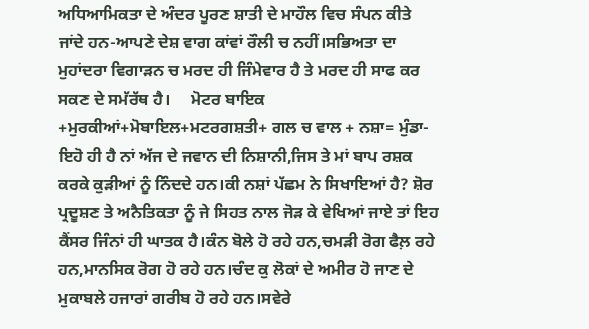ਅਧਿਆਮਿਕਤਾ ਦੇ ਅੰਦਰ ਪੂਰਣ ਸ਼ਾਤੀ ਦੇ ਮਾਹੌਲ ਵਿਚ ਸੰਪਨ ਕੀਤੇ ਜਾਂਦੇ ਹਨ-ਆਪਣੇ ਦੇਸ਼ ਵਾਗ ਕਾਂਵਾਂ ਰੌਲੀ ਚ ਨਹੀਂ।ਸਭਿਅਤਾ ਦਾ ਮੁਹਾਂਦਰਾ ਵਿਗਾੜਨ ਚ ਮਰਦ ਹੀ ਜਿੰਮੇਵਾਰ ਹੈ ਤੇ ਮਰਦ ਹੀ ਸਾਫ ਕਰ ਸਕਣ ਦੇ ਸਮੱਰੱਥ ਹੈ।     ਮੋਟਰ ਬਾਇਕ +ਮੁਰਕੀਆਂ+ਮੋਬਾਇਲ+ਮਟਰਗਸ਼ਤੀ+ ਗਲ ਚ ਵਾਲ + ਨਸ਼ਾ= ਮੁੰਡਾ-ਇਹੋ ਹੀ ਹੈ ਨਾਂ ਅੱਜ ਦੇ ਜਵਾਨ ਦੀ ਨਿਸ਼ਾਨੀ,ਜਿਸ ਤੇ ਮਾਂ ਬਾਪ ਰਸ਼ਕ ਕਰਕੇ ਕੁੜੀਆਂ ਨੂੰ ਨਿੰਦਦੇ ਹਨ।ਕੀ ਨਸ਼ਾਂ ਪੱਛਮ ਨੇ ਸਿਖਾਇਆਂ ਹੈ? ਸ਼ੋਰ ਪ੍ਰਦੂਸ਼ਣ ਤੇ ਅਨੈਤਿਕਤਾ ਨੂੰ ਜੇ ਸਿਹਤ ਨਾਲ ਜੋੜ ਕੇ ਵੇਖਿਆਂ ਜਾਏ ਤਾਂ ਇਹ ਕੈਂਸਰ ਜਿੰਨਾਂ ਹੀ ਘਾਤਕ ਹੈ।ਕੰਨ ਬੋਲੇ ਹੋ ਰਹੇ ਹਨ,ਚਮੜੀ ਰੋਗ ਫੈਲ਼ ਰਹੇ ਹਨ,ਮਾਨਸਿਕ ਰੋਗ ਹੋ ਰਹੇ ਹਨ।ਚੰਦ ਕੁ ਲੋਕਾਂ ਦੇ ਅਮੀਰ ਹੋ ਜਾਣ ਦੇ ਮੁਕਾਬਲੇ ਹਜਾਰਾਂ ਗਰੀਬ ਹੋ ਰਹੇ ਹਨ।ਸਵੇਰੇ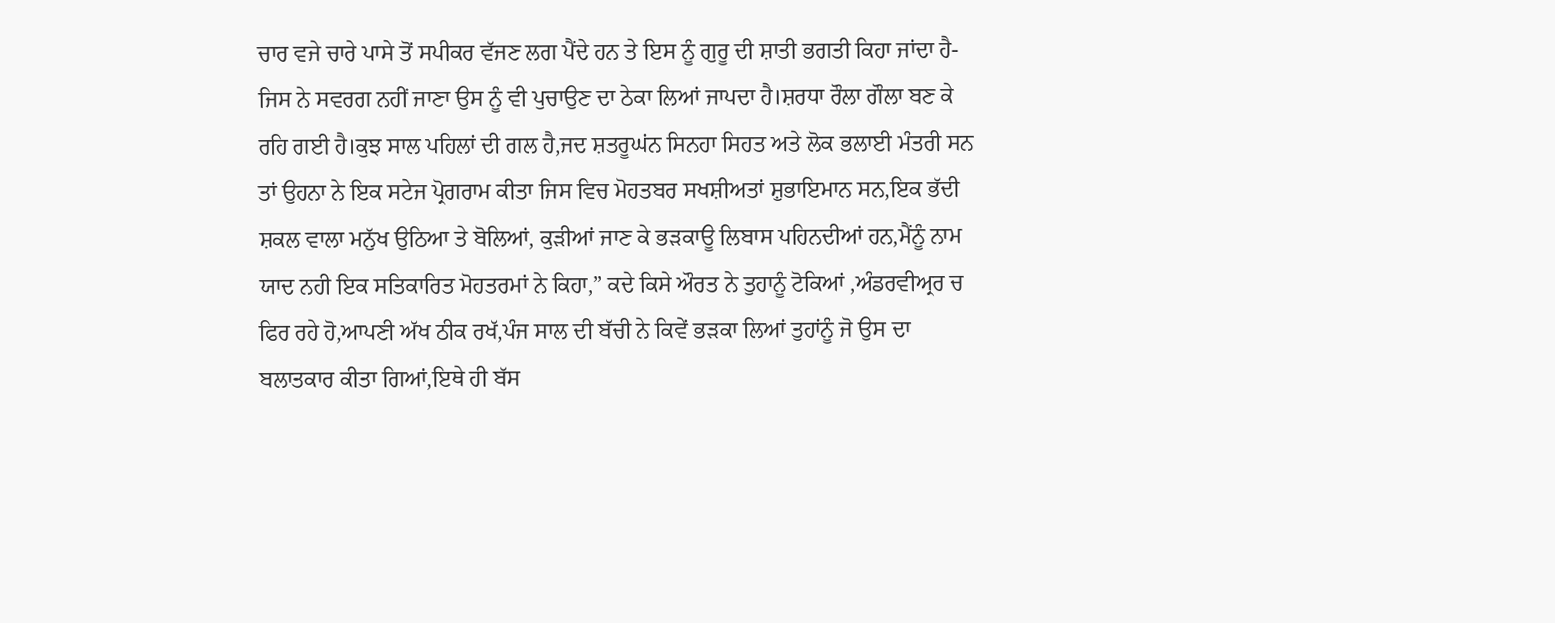ਚਾਰ ਵਜੇ ਚਾਰੇ ਪਾਸੇ ਤੋਂ ਸਪੀਕਰ ਵੱਜਣ ਲਗ ਪੈਂਦੇ ਹਨ ਤੇ ਇਸ ਨੂੰ ਗੁਰੂ ਦੀ ਸ਼ਾਤੀ ਭਗਤੀ ਕਿਹਾ ਜਾਂਦਾ ਹੈ-ਜਿਸ ਨੇ ਸਵਰਗ ਨਹੀਂ ਜਾਣਾ ਉਸ ਨੂੰ ਵੀ ਪੁਚਾਉਣ ਦਾ ਠੇਕਾ ਲਿਆਂ ਜਾਪਦਾ ਹੈ।ਸ਼ਰਧਾ ਰੌਲਾ ਗੌਲਾ ਬਣ ਕੇ ਰਹਿ ਗਈ ਹੈ।ਕੁਝ ਸਾਲ ਪਹਿਲਾਂ ਦੀ ਗਲ ਹੈ,ਜਦ ਸ਼ਤਰੂਘਂਨ ਸਿਨਹਾ ਸਿਹਤ ਅਤੇ ਲੋਕ ਭਲਾਈ ਮੰਤਰੀ ਸਨ ਤਾਂ ਉਹਨਾ ਨੇ ਇਕ ਸਟੇਜ ਪ੍ਰੋਗਰਾਮ ਕੀਤਾ ਜਿਸ ਵਿਚ ਮੋਹਤਬਰ ਸਖਸ਼ੀਅਤਾਂ ਸ਼ੁਭਾਇਮਾਨ ਸਨ,ਇਕ ਭੱਦੀ ਸ਼ਕਲ ਵਾਲਾ ਮਨੁੱਖ ਉਠਿਆ ਤੇ ਬੋਲਿਆਂ, ਕੁੜੀਆਂ ਜਾਣ ਕੇ ਭੜਕਾਊ ਲਿਬਾਸ ਪਹਿਨਦੀਆਂ ਹਨ,ਮੈਂਨੂੰ ਨਾਮ ਯਾਦ ਨਹੀ ਇਕ ਸਤਿਕਾਰਿਤ ਮੋਹਤਰਮਾਂ ਨੇ ਕਿਹਾ,” ਕਦੇ ਕਿਸੇ ਔਰਤ ਨੇ ਤੁਹਾਨੂੰ ਟੋਕਿਆਂ ,ਅੰਡਰਵੀਅ੍ਰਰ ਚ ਫਿਰ ਰਹੇ ਹੋ,ਆਪਣੀ ਅੱਖ ਠੀਕ ਰਖੱ,ਪੰਜ ਸਾਲ ਦੀ ਬੱਚੀ ਨੇ ਕਿਵੇਂ ਭੜਕਾ ਲਿਆਂ ਤੁਹਾਂਨੂੰ ਜੋ ਉਸ ਦਾ ਬਲਾਤਕਾਰ ਕੀਤਾ ਗਿਆਂ,ਇਥੇ ਹੀ ਬੱਸ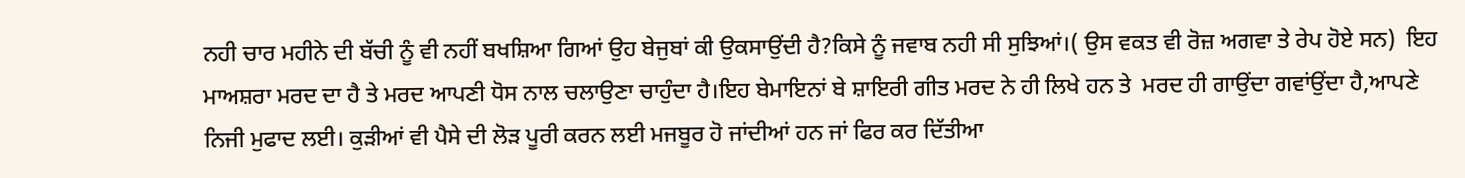ਨਹੀ ਚਾਰ ਮਹੀਨੇ ਦੀ ਬੱਚੀ ਨੂੰ ਵੀ ਨਹੀਂ ਬਖਸ਼ਿਆ ਗਿਆਂ ਉਹ ਬੇਜੁਬਾਂ ਕੀ ਉਕਸਾਉਂਦੀ ਹੈ?ਕਿਸੇ ਨੂੰ ਜਵਾਬ ਨਹੀ ਸੀ ਸੁਝਿਆਂ।( ਉਸ ਵਕਤ ਵੀ ਰੋਜ਼ ਅਗਵਾ ਤੇ ਰੇਪ ਹੋਏ ਸਨ)  ਇਹ ਮਾਅਸ਼ਰਾ ਮਰਦ ਦਾ ਹੈ ਤੇ ਮਰਦ ਆਪਣੀ ਧੋਸ ਨਾਲ ਚਲਾਉਣਾ ਚਾਹੁੰਦਾ ਹੈ।ਇਹ ਬੇਮਾਇਨਾਂ ਬੇ ਸ਼ਾਇਰੀ ਗੀਤ ਮਰਦ ਨੇ ਹੀ ਲਿਖੇ ਹਨ ਤੇ  ਮਰਦ ਹੀ ਗਾਉਂਦਾ ਗਵਾਂਉਂਦਾ ਹੈ,ਆਪਣੇ ਨਿਜੀ ਮੁਫਾਦ ਲਈ। ਕੁੜੀਆਂ ਵੀ ਪੈਸੇ ਦੀ ਲੋੜ ਪੂਰੀ ਕਰਨ ਲਈ ਮਜਬੂਰ ਹੋ ਜਾਂਦੀਆਂ ਹਨ ਜਾਂ ਫਿਰ ਕਰ ਦਿੱਤੀਆ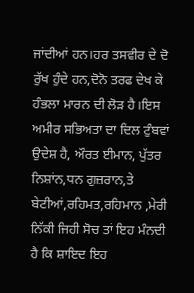ਜਾਂਦੀਆਂ ਹਨ।ਹਰ ਤਸਵੀਰ ਦੇ ਦੋ ਰੁੱਖ ਹੁੰਦੇ ਹਨ,ਦੋਨੋ ਤਰਫ ਦੇਖ ਕੇ ਹੰਭਲਾ ਮਾਰਨ ਦੀ ਲੋੜ ਹੈ।ਇਸ ਅਮੀਰ ਸਭਿਅਤਾ ਦਾ ਦਿਲ ਟੁੰਬਵਾਂ ਉਦੇਸ਼ ਹੈ, ਔਰਤ ਈਮਾਨ, ਪੁੱਤਰ ਨਿਸ਼ਾਂਨ,ਧਨ ਗੁਜ਼ਰਾਨ,ਤੇ ਬੇਟੀਆਂ,ਰਹਿਮਤ,ਰਹਿਮਾਨ ,ਮੇਰੀ ਨਿੱਕੀ ਜਿਹੀ ਸੋਚ ਤਾਂ ਇਹ ਮੰਨਦੀ ਹੈ ਕਿ ਸ਼ਾਇਦ ਇਹ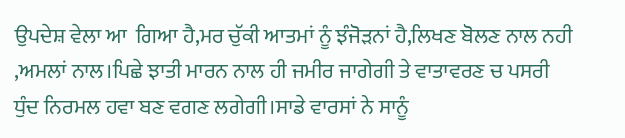ਉਪਦੇਸ਼ ਵੇਲਾ ਆ  ਗਿਆ ਹੈ,ਮਰ ਚੁੱਕੀ ਆਤਮਾਂ ਨੂੰ ਝੰਜੋੜਨਾਂ ਹੈ,ਲਿਖਣ ਬੋਲਣ ਨਾਲ ਨਹੀ ,ਅਮਲਾਂ ਨਾਲ।ਪਿਛੇ ਝਾਤੀ ਮਾਰਨ ਨਾਲ ਹੀ ਜਮੀਰ ਜਾਗੇਗੀ ਤੇ ਵਾਤਾਵਰਣ ਚ ਪਸਰੀ ਧੁੰਦ ਨਿਰਮਲ ਹਵਾ ਬਣ ਵਗਣ ਲਗੇਗੀ।ਸਾਡੇ ਵਾਰਸਾਂ ਨੇ ਸਾਨੂੰ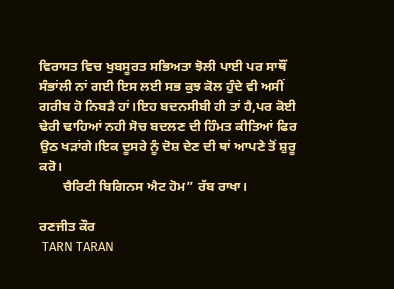ਵਿਰਾਸਤ ਵਿਚ ਖੁਬਸੂਰਤ ਸਭਿਅਤਾ ਝੋਲੀ ਪਾਈ ਪਰ ਸਾਥੌਂ ਸੰਭਾਂਲੀ ਨਾਂ ਗਈ ਇਸ ਲਈ ਸਭ ਕੁਝ ਕੋਲ ਹੁੰਦੇ ਵੀ ਅਸੀਂ ਗਰੀਬ ਹੋ ਨਿਬੜੈ ਹਾਂ।ਇਹ ਬਦਨਸੀਬੀ ਹੀ ਤਾਂ ਹੈ,ਪਰ ਕੋਈ ਢੇਰੀ ਢਾਹਿਆਂ ਨਹੀ ਸੋਚ ਬਦਲਣ ਦੀ ਹਿੰਮਤ ਕੀਤਿਆਂ ਫਿਰ ਉਠ ਖੜਾਂਗੇ।ਇਕ ਦੂਸਰੇ ਨੂੰ ਦੋਸ਼ ਦੇਣ ਦੀ ਥਾਂ ਆਪਣੇ ਤੋਂ ਸ਼ੁਰੂ ਕਰੋ।
       ਚੈਰਿਟੀ ਬਿਗਿਨਸ ਐਟ ਹੋਮ” ਰੱਬ ਰਾਖਾ।

ਰਣਜੀਤ ਕੌਰ
 TARN TARAN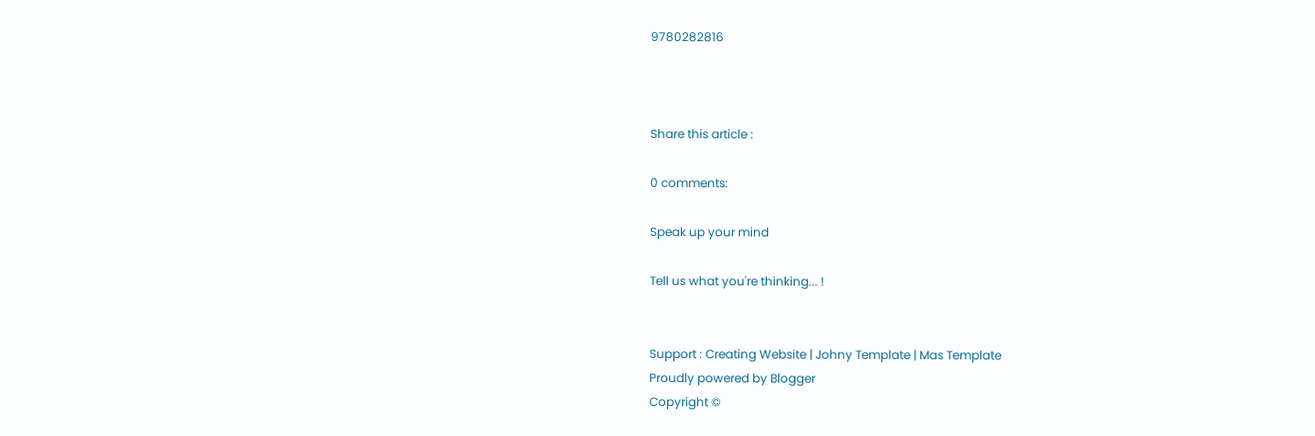9780282816



Share this article :

0 comments:

Speak up your mind

Tell us what you're thinking... !


Support : Creating Website | Johny Template | Mas Template
Proudly powered by Blogger
Copyright ©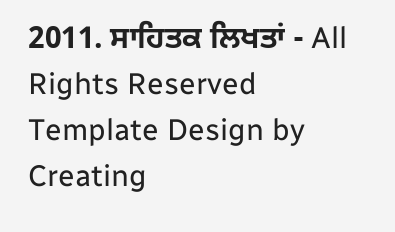2011. ਸਾਹਿਤਕ ਲਿਖਤਾਂ - All Rights Reserved
Template Design by Creating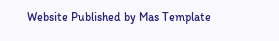Website Published by Mas Template